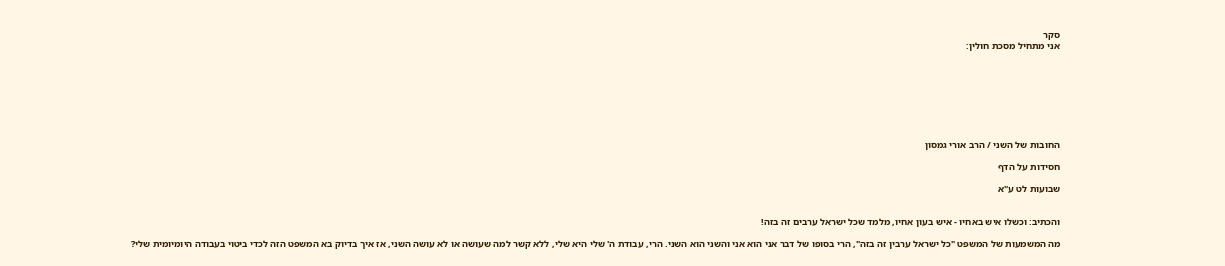סקר
אני מתחיל מסכת חולין:








החובות של השני / הרב אורי גמסון

חסידות על הדף

שבועות לט ע"א


והכתיב: וכשלו איש באחיו - איש בעון אחיו, מלמד שכל ישראל ערבים זה בזה!

מה המשמעות של המשפט "כל ישראל ערבין זה בזה", הרי בסופו של דבר אני הוא אני והשני הוא השני. הרי, עבודת ה' שלי היא שלי, ללא קשר למה שעושה או לא עושה השני, אז איך בדיוק בא המשפט הזה לכדי ביטוי בעבודה היומיומית שלי?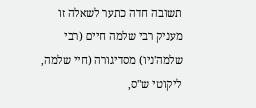תשובה חדה כתער לשאלה זו מעניק רבי שלמה חיים (רבי שלמה'ניו) מסדיגורה (חיי שלמה, ליקוטי ש"ס,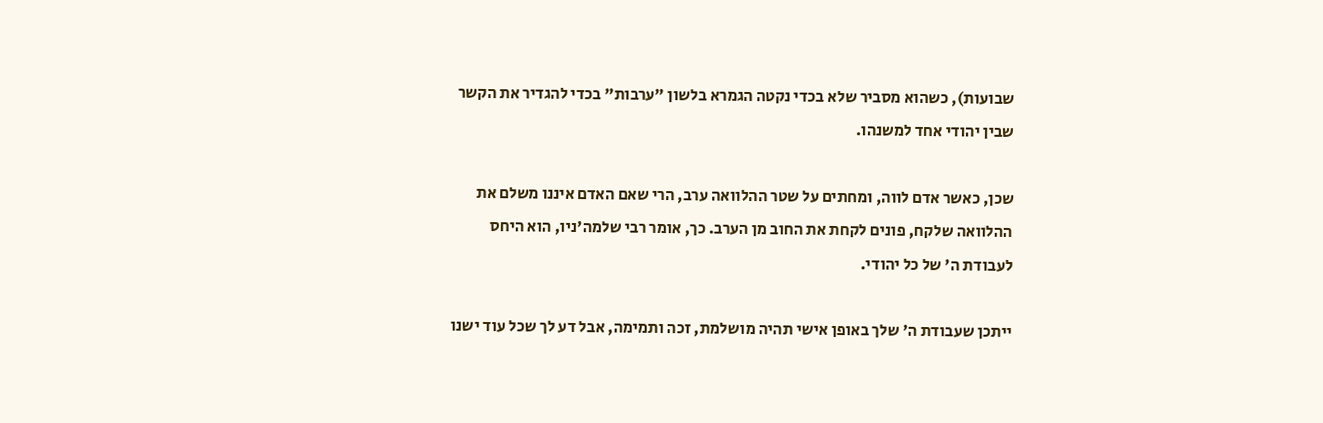שבועות), כשהוא מסביר שלא בכדי נקטה הגמרא בלשון "ערבות" בכדי להגדיר את הקשר שבין יהודי אחד למשנהו.

שכן, כאשר אדם לווה, ומחתים על שטר ההלוואה ערב, הרי שאם האדם איננו משלם את ההלוואה שלקח, פונים לקחת את החוב מן הערב. כך, אומר רבי שלמה'ניו, הוא היחס לעבודת ה' של כל יהודי.

ייתכן שעבודת ה' שלך באופן אישי תהיה מושלמת, זכה ותמימה, אבל דע לך שכל עוד ישנו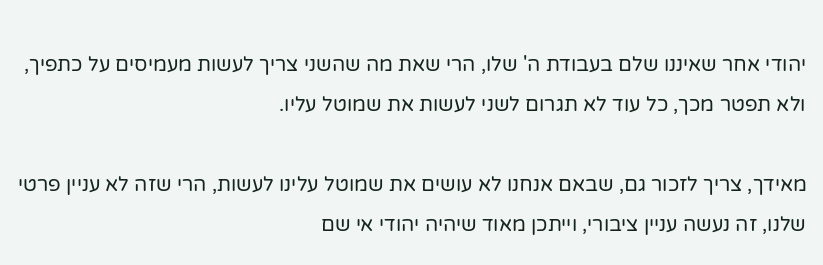יהודי אחר שאיננו שלם בעבודת ה' שלו, הרי שאת מה שהשני צריך לעשות מעמיסים על כתפיך, ולא תפטר מכך, כל עוד לא תגרום לשני לעשות את שמוטל עליו.

מאידך, צריך לזכור גם, שבאם אנחנו לא עושים את שמוטל עלינו לעשות, הרי שזה לא עניין פרטי שלנו, זה נעשה עניין ציבורי, וייתכן מאוד שיהיה יהודי אי שם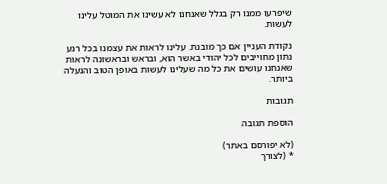שיפרעו ממנו רק בגלל שאנחנו לא עשינו את המוטל עלינו לעשות.

נקודת העניין אם כך מובנת. עלינו לראות את עצמנו בכל רגע נתון מחוייבים לכל יהודי באשר הוא, ובראש ובראשונה לראות שאנחנו עושים את כל מה שעלינו לעשות באופן הטוב והנעלה ביותר.

תגובות

הוספת תגובה

(לא יפורסם באתר)
* (לצורך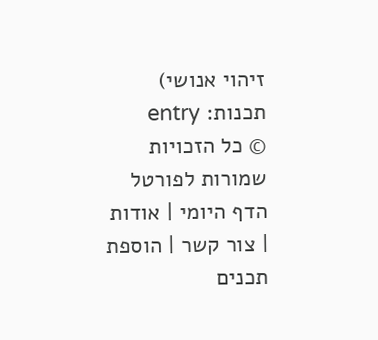זיהוי אנושי)
תכנות: entry
© כל הזכויות שמורות לפורטל הדף היומי | אודות | צור קשר | הוספת תכנים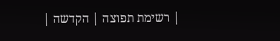| רשימת תפוצה | הקדשה |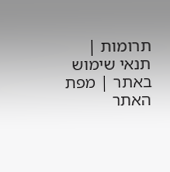תרומות | תנאי שימוש באתר | מפת האתר